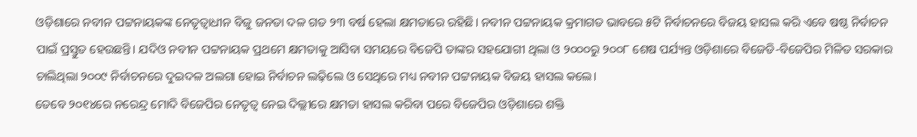ଓଡ଼ିଶାରେ ନବୀନ ପଟ୍ଟନାୟକଙ୍କ ନେତୃତ୍ୱାଧୀନ ବିଜୁ ଜନତା ଦଳ ଗତ ୨୩ ବର୍ଷ ହେଲା କ୍ଷମତାରେ ରହିଛି। ନବୀନ ପଟ୍ଟନାୟକ କ୍ରମାଗତ ଭାବରେ ୫ଟି ନିର୍ବାଚନରେ ବିଜୟ ହାସଲ କରି ଏବେ ଷଷ୍ଠ ନିର୍ବାଚନ ପାଇଁ ପ୍ରସ୍ତୁତ ହେଉଛନ୍ତି। ଯଦିଓ ନବୀନ ପଟ୍ଟନାୟକ ପ୍ରଥମେ କ୍ଷମତାକୁ ଆସିବା ସମୟରେ ବିଜେପି ତାଙ୍କର ସହଯୋଗୀ ଥିଲା ଓ ୨୦୦୦ରୁ ୨୦୦୮ ଶେଷ ପର୍ଯ୍ୟନ୍ତ ଓଡ଼ିଶାରେ ବିଜେଡି-ବିଜେପିର ମିଳିତ ସରକାର ଚାଲିଥିଲା ୨୦୦୯ ନିର୍ବାଚନରେ ଦୁଇଦଳ ଅଲଗା ହୋଇ ନିର୍ବାଚନ ଲଢ଼ିଲେ ଓ ସେଥିରେ ମଧ୍ୟ ନବୀନ ପଟ୍ଟନାୟକ ବିଜୟ ହାସଲ କଲେ।
ତେବେ ୨୦୧୪ରେ ନରେନ୍ଦ୍ର ମୋଦି ବିଜେପିର ନେତୃତ୍ୱ ନେଇ ଦିଲ୍ଲୀରେ କ୍ଷମତା ହାସଲ କରିବା ପରେ ବିଜେପିର ଓଡ଼ିଶାରେ ଶକ୍ତି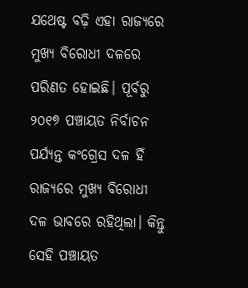ଯଥେଷ୍ଟ ବଢ଼ି ଏହା ରାଜ୍ୟରେ ମୁଖ୍ୟ ବିରୋଧୀ ଦଳରେ ପରିଣତ ହୋଇଛି। ପୂର୍ବରୁ ୨୦୧୭ ପଞ୍ଚାୟତ ନିର୍ବାଚନ ପର୍ଯ୍ୟନ୍ତ କଂଗ୍ରେସ ଦଳ ହିଁ ରାଜ୍ୟରେ ମୁଖ୍ୟ ବିରୋଧୀ ଦଳ ଭାବରେ ରହିଥିଲା। କିନ୍ତୁ ସେହି ପଞ୍ଚାୟତ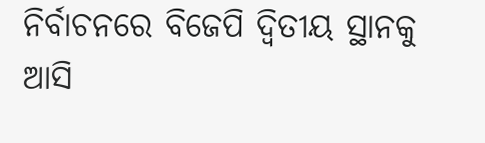ନିର୍ବାଚନରେ ବିଜେପି ଦ୍ୱିତୀୟ ସ୍ଥାନକୁ ଆସି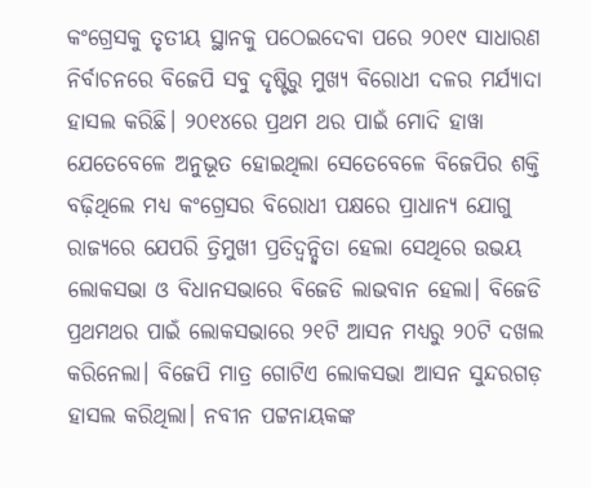କଂଗ୍ରେସକୁ ତୃତୀୟ ସ୍ଥାନକୁ ପଠେଇଦେବା ପରେ ୨୦୧୯ ସାଧାରଣ ନିର୍ବାଚନରେ ବିଜେପି ସବୁ ଦୃଷ୍ଟିରୁ ମୁଖ୍ୟ ବିରୋଧୀ ଦଳର ମର୍ଯ୍ୟାଦା ହାସଲ କରିଛି। ୨୦୧୪ରେ ପ୍ରଥମ ଥର ପାଇଁ ମୋଦି ହାୱା ଯେତେବେଳେ ଅନୁଭୂତ ହୋଇଥିଲା ସେତେବେଳେ ବିଜେପିର ଶକ୍ତି ବଢ଼ିଥିଲେ ମଧ୍ୟ କଂଗ୍ରେସର ବିରୋଧୀ ପକ୍ଷରେ ପ୍ରାଧାନ୍ୟ ଯୋଗୁ ରାଜ୍ୟରେ ଯେପରି ତ୍ରିମୁଖୀ ପ୍ରତିଦ୍ୱନ୍ଦ୍ୱିତା ହେଲା ସେଥିରେ ଉଭୟ ଲୋକସଭା ଓ ବିଧାନସଭାରେ ବିଜେଡି ଲାଭବାନ ହେଲା। ବିଜେଡି ପ୍ରଥମଥର ପାଇଁ ଲୋକସଭାରେ ୨୧ଟି ଆସନ ମଧ୍ୟରୁ ୨୦ଟି ଦଖଲ କରିନେଲା। ବିଜେପି ମାତ୍ର ଗୋଟିଏ ଲୋକସଭା ଆସନ ସୁନ୍ଦରଗଡ଼ ହାସଲ କରିଥିଲା। ନବୀନ ପଟ୍ଟନାୟକଙ୍କ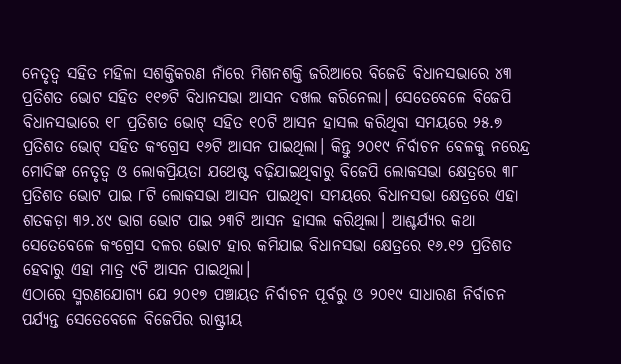ନେତୃତ୍ୱ ସହିତ ମହିଳା ସଶକ୍ତିକରଣ ନାଁରେ ମିଶନଶକ୍ତି ଜରିଆରେ ବିଜେଡି ବିଧାନସଭାରେ ୪୩ ପ୍ରତିଶତ ଭୋଟ ସହିତ ୧୧୭ଟି ବିଧାନସଭା ଆସନ ଦଖଲ କରିନେଲା। ସେତେବେଳେ ବିଜେପି ବିଧାନସଭାରେ ୧୮ ପ୍ରତିଶତ ଭୋଟ୍ ସହିତ ୧୦ଟି ଆସନ ହାସଲ କରିଥିବା ସମୟରେ ୨୫.୭ ପ୍ରତିଶତ ଭୋଟ୍ ସହିତ କଂଗ୍ରେସ ୧୬ଟି ଆସନ ପାଇଥିଲା। କିନ୍ତୁ ୨୦୧୯ ନିର୍ବାଚନ ବେଳକୁ ନରେନ୍ଦ୍ର ମୋଦିଙ୍କ ନେତୃତ୍ୱ ଓ ଲୋକପ୍ରିୟତା ଯଥେଷ୍ଟ ବଢ଼ିଯାଇଥିବାରୁ ବିଜେପି ଲୋକସଭା କ୍ଷେତ୍ରରେ ୩୮ ପ୍ରତିଶତ ଭୋଟ ପାଇ ୮ଟି ଲୋକସଭା ଆସନ ପାଇଥିବା ସମୟରେ ବିଧାନସଭା କ୍ଷେତ୍ରରେ ଏହା ଶତକଡ଼ା ୩୨.୪୯ ଭାଗ ଭୋଟ ପାଇ ୨୩ଟି ଆସନ ହାସଲ କରିଥିଲା। ଆଶ୍ଚର୍ଯ୍ୟର କଥା ସେତେବେଳେ କଂଗ୍ରେସ ଦଳର ଭୋଟ ହାର କମିଯାଇ ବିଧାନସଭା କ୍ଷେତ୍ରରେ ୧୬.୧୨ ପ୍ରତିଶତ ହେବାରୁ ଏହା ମାତ୍ର ୯ଟି ଆସନ ପାଇଥିଲା।
ଏଠାରେ ସ୍ମରଣଯୋଗ୍ୟ ଯେ ୨୦୧୭ ପଞ୍ଚାୟତ ନିର୍ବାଚନ ପୂର୍ବରୁ ଓ ୨୦୧୯ ସାଧାରଣ ନିର୍ବାଚନ ପର୍ଯ୍ୟନ୍ତ ସେତେବେଳେ ବିଜେପିର ରାଷ୍ଟ୍ରୀୟ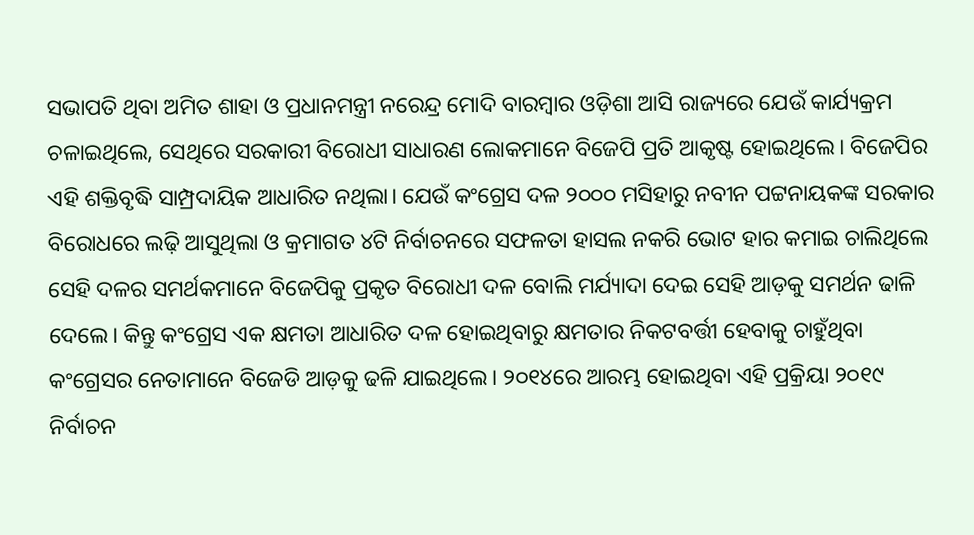ସଭାପତି ଥିବା ଅମିତ ଶାହା ଓ ପ୍ରଧାନମନ୍ତ୍ରୀ ନରେନ୍ଦ୍ର ମୋଦି ବାରମ୍ବାର ଓଡ଼ିଶା ଆସି ରାଜ୍ୟରେ ଯେଉଁ କାର୍ଯ୍ୟକ୍ରମ ଚଳାଇଥିଲେ, ସେଥିରେ ସରକାରୀ ବିରୋଧୀ ସାଧାରଣ ଲୋକମାନେ ବିଜେପି ପ୍ରତି ଆକୃଷ୍ଟ ହୋଇଥିଲେ। ବିଜେପିର ଏହି ଶକ୍ତିବୃଦ୍ଧି ସାମ୍ପ୍ରଦାୟିକ ଆଧାରିତ ନଥିଲା। ଯେଉଁ କଂଗ୍ରେସ ଦଳ ୨୦୦୦ ମସିହାରୁ ନବୀନ ପଟ୍ଟନାୟକଙ୍କ ସରକାର ବିରୋଧରେ ଲଢ଼ି ଆସୁଥିଲା ଓ କ୍ରମାଗତ ୪ଟି ନିର୍ବାଚନରେ ସଫଳତା ହାସଲ ନକରି ଭୋଟ ହାର କମାଇ ଚାଲିଥିଲେ ସେହି ଦଳର ସମର୍ଥକମାନେ ବିଜେପିକୁ ପ୍ରକୃତ ବିରୋଧୀ ଦଳ ବୋଲି ମର୍ଯ୍ୟାଦା ଦେଇ ସେହି ଆଡ଼କୁ ସମର୍ଥନ ଢାଳି ଦେଲେ। କିନ୍ତୁ କଂଗ୍ରେସ ଏକ କ୍ଷମତା ଆଧାରିତ ଦଳ ହୋଇଥିବାରୁ କ୍ଷମତାର ନିକଟବର୍ତ୍ତୀ ହେବାକୁ ଚାହୁଁଥିବା କଂଗ୍ରେସର ନେତାମାନେ ବିଜେଡି ଆଡ଼କୁ ଢଳି ଯାଇଥିଲେ। ୨୦୧୪ରେ ଆରମ୍ଭ ହୋଇଥିବା ଏହି ପ୍ରକ୍ରିୟା ୨୦୧୯ ନିର୍ବାଚନ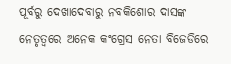ପୂର୍ବରୁ ଦେଖାଦେବାରୁ ନବକିଶୋର ଦାସଙ୍କ ନେତୃତ୍ୱରେ ଅନେକ କଂଗ୍ରେସ ନେତା ବିଜେଡିରେ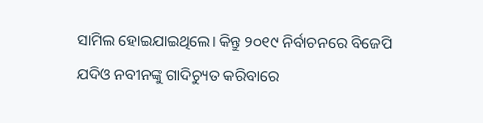ସାମିଲ ହୋଇଯାଇଥିଲେ। କିନ୍ତୁ ୨୦୧୯ ନିର୍ବାଚନରେ ବିଜେପି ଯଦିଓ ନବୀନଙ୍କୁ ଗାଦିଚ୍ୟୁତ କରିବାରେ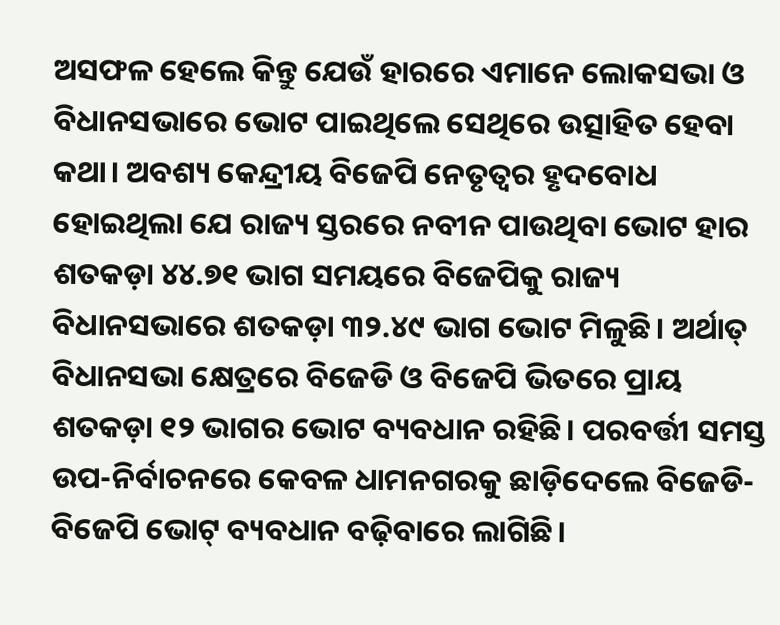ଅସଫଳ ହେଲେ କିନ୍ତୁ ଯେଉଁ ହାରରେ ଏମାନେ ଲୋକସଭା ଓ ବିଧାନସଭାରେ ଭୋଟ ପାଇଥିଲେ ସେଥିରେ ଉତ୍ସାହିତ ହେବା କଥା। ଅବଶ୍ୟ କେନ୍ଦ୍ରୀୟ ବିଜେପି ନେତୃତ୍ୱର ହୃଦବୋଧ ହୋଇଥିଲା ଯେ ରାଜ୍ୟ ସ୍ତରରେ ନବୀନ ପାଉଥିବା ଭୋଟ ହାର ଶତକଡ଼ା ୪୪.୭୧ ଭାଗ ସମୟରେ ବିଜେପିକୁ ରାଜ୍ୟ ବିଧାନସଭାରେ ଶତକଡ଼ା ୩୨.୪୯ ଭାଗ ଭୋଟ ମିଳୁଛି। ଅର୍ଥାତ୍ ବିଧାନସଭା କ୍ଷେତ୍ରରେ ବିଜେଡି ଓ ବିଜେପି ଭିତରେ ପ୍ରାୟ ଶତକଡ଼ା ୧୨ ଭାଗର ଭୋଟ ବ୍ୟବଧାନ ରହିଛି। ପରବର୍ତ୍ତୀ ସମସ୍ତ ଉପ-ନିର୍ବାଚନରେ କେବଳ ଧାମନଗରକୁ ଛାଡ଼ିଦେଲେ ବିଜେଡି-ବିଜେପି ଭୋଟ୍ ବ୍ୟବଧାନ ବଢ଼ିବାରେ ଲାଗିଛି।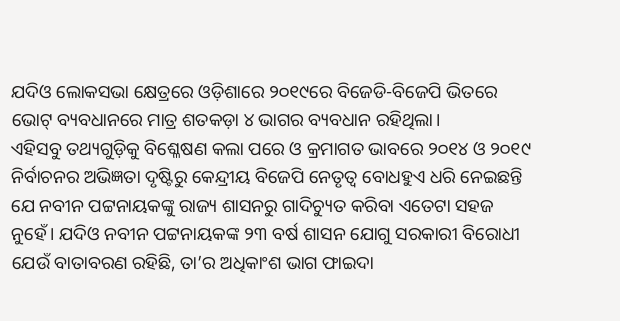ଯଦିଓ ଲୋକସଭା କ୍ଷେତ୍ରରେ ଓଡ଼ିଶାରେ ୨୦୧୯ରେ ବିଜେଡି-ବିଜେପି ଭିତରେ ଭୋଟ୍ ବ୍ୟବଧାନରେ ମାତ୍ର ଶତକଡ଼ା ୪ ଭାଗର ବ୍ୟବଧାନ ରହିଥିଲା।
ଏହିସବୁ ତଥ୍ୟଗୁଡ଼ିକୁ ବିଶ୍ଳେଷଣ କଲା ପରେ ଓ କ୍ରମାଗତ ଭାବରେ ୨୦୧୪ ଓ ୨୦୧୯ ନିର୍ବାଚନର ଅଭିଜ୍ଞତା ଦୃଷ୍ଟିରୁ କେନ୍ଦ୍ରୀୟ ବିଜେପି ନେତୃତ୍ୱ ବୋଧହୁଏ ଧରି ନେଇଛନ୍ତି ଯେ ନବୀନ ପଟ୍ଟନାୟକଙ୍କୁ ରାଜ୍ୟ ଶାସନରୁ ଗାଦିଚ୍ୟୁତ କରିବା ଏତେଟା ସହଜ ନୁହେଁ। ଯଦିଓ ନବୀନ ପଟ୍ଟନାୟକଙ୍କ ୨୩ ବର୍ଷ ଶାସନ ଯୋଗୁ ସରକାରୀ ବିରୋଧୀ ଯେଉଁ ବାତାବରଣ ରହିଛି, ତା’ର ଅଧିକାଂଶ ଭାଗ ଫାଇଦା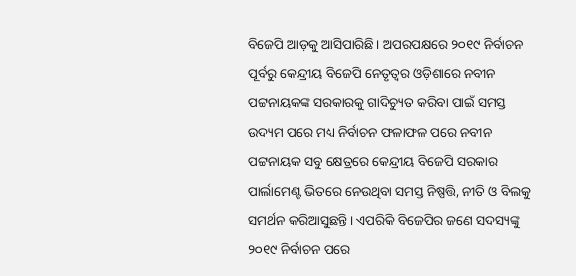ବିଜେପି ଆଡ଼କୁ ଆସିପାରିଛି। ଅପରପକ୍ଷରେ ୨୦୧୯ ନିର୍ବାଚନ ପୂର୍ବରୁ କେନ୍ଦ୍ରୀୟ ବିଜେପି ନେତୃତ୍ୱର ଓଡ଼ିଶାରେ ନବୀନ ପଟ୍ଟନାୟକଙ୍କ ସରକାରକୁ ଗାଦିଚ୍ୟୁତ କରିବା ପାଇଁ ସମସ୍ତ ଉଦ୍ୟମ ପରେ ମଧ୍ୟ ନିର୍ବାଚନ ଫଳାଫଳ ପରେ ନବୀନ ପଟ୍ଟନାୟକ ସବୁ କ୍ଷେତ୍ରରେ କେନ୍ଦ୍ରୀୟ ବିଜେପି ସରକାର ପାର୍ଲାମେଣ୍ଟ ଭିତରେ ନେଉଥିବା ସମସ୍ତ ନିଷ୍ପତ୍ତି, ନୀତି ଓ ବିଲକୁ ସମର୍ଥନ କରିଆସୁଛନ୍ତି। ଏପରିକି ବିଜେପିର ଜଣେ ସଦସ୍ୟଙ୍କୁ ୨୦୧୯ ନିର୍ବାଚନ ପରେ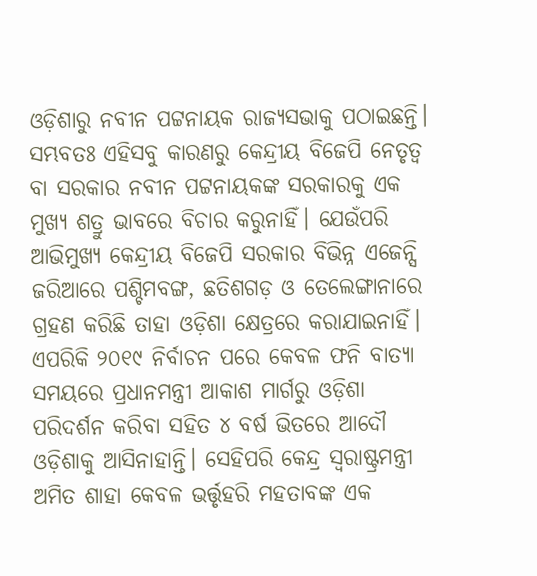ଓଡ଼ିଶାରୁ ନବୀନ ପଟ୍ଟନାୟକ ରାଜ୍ୟସଭାକୁ ପଠାଇଛନ୍ତି।
ସମ୍ଭବତଃ ଏହିସବୁ କାରଣରୁ କେନ୍ଦ୍ରୀୟ ବିଜେପି ନେତୃତ୍ୱ ବା ସରକାର ନବୀନ ପଟ୍ଟନାୟକଙ୍କ ସରକାରକୁ ଏକ ମୁଖ୍ୟ ଶତ୍ରୁ ଭାବରେ ବିଚାର କରୁନାହିଁ। ଯେଉଁପରି ଆଭିମୁଖ୍ୟ କେନ୍ଦ୍ରୀୟ ବିଜେପି ସରକାର ବିଭିନ୍ନ ଏଜେନ୍ସି ଜରିଆରେ ପଶ୍ଚିମବଙ୍ଗ, ଛତିଶଗଡ଼ ଓ ତେଲେଙ୍ଗାନାରେ ଗ୍ରହଣ କରିଛି ତାହା ଓଡ଼ିଶା କ୍ଷେତ୍ରରେ କରାଯାଇନାହିଁ। ଏପରିକି ୨୦୧୯ ନିର୍ବାଚନ ପରେ କେବଳ ଫନି ବାତ୍ୟା ସମୟରେ ପ୍ରଧାନମନ୍ତ୍ରୀ ଆକାଶ ମାର୍ଗରୁ ଓଡ଼ିଶା ପରିଦର୍ଶନ କରିବା ସହିତ ୪ ବର୍ଷ ଭିତରେ ଆଦୌ ଓଡ଼ିଶାକୁ ଆସିନାହାନ୍ତି। ସେହିପରି କେନ୍ଦ୍ର ସ୍ୱରାଷ୍ଟ୍ରମନ୍ତ୍ରୀ ଅମିତ ଶାହା କେବଳ ଭର୍ତ୍ତୃହରି ମହତାବଙ୍କ ଏକ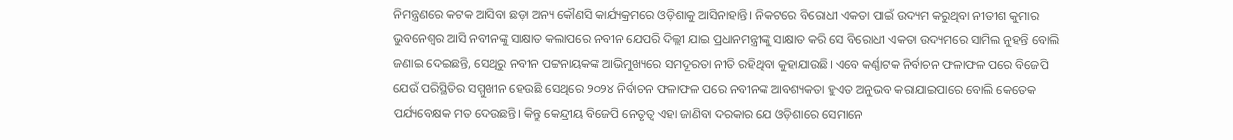ନିମନ୍ତ୍ରଣରେ କଟକ ଆସିବା ଛଡ଼ା ଅନ୍ୟ କୌଣସି କାର୍ଯ୍ୟକ୍ରମରେ ଓଡ଼ିଶାକୁ ଆସିନାହାନ୍ତି। ନିକଟରେ ବିରୋଧୀ ଏକତା ପାଇଁ ଉଦ୍ୟମ କରୁଥିବା ନୀତୀଶ କୁମାର ଭୁବନେଶ୍ୱର ଆସି ନବୀନଙ୍କୁ ସାକ୍ଷାତ କଲାପରେ ନବୀନ ଯେପରି ଦିଲ୍ଲୀ ଯାଇ ପ୍ରଧାନମନ୍ତ୍ରୀଙ୍କୁ ସାକ୍ଷାତ କରି ସେ ବିରୋଧୀ ଏକତା ଉଦ୍ୟମରେ ସାମିଲ ନୁହନ୍ତି ବୋଲି ଜଣାଇ ଦେଇଛନ୍ତି, ସେଥିରୁ ନବୀନ ପଟ୍ଟନାୟକଙ୍କ ଆଭିମୁଖ୍ୟରେ ସମଦୂରତା ନୀତି ରହିଥିବା କୁହାଯାଉଛି। ଏବେ କର୍ଣ୍ଣାଟକ ନିର୍ବାଚନ ଫଳାଫଳ ପରେ ବିଜେପି ଯେଉଁ ପରିସ୍ଥିତିର ସମ୍ମୁଖୀନ ହେଉଛି ସେଥିରେ ୨୦୨୪ ନିର୍ବାଚନ ଫଳାଫଳ ପରେ ନବୀନଙ୍କ ଆବଶ୍ୟକତା ହୁଏତ ଅନୁଭବ କରାଯାଇପାରେ ବୋଲି କେତେକ ପର୍ଯ୍ୟବେକ୍ଷକ ମତ ଦେଉଛନ୍ତି। କିନ୍ତୁ କେନ୍ଦ୍ରୀୟ ବିଜେପି ନେତୃତ୍ୱ ଏହା ଜାଣିବା ଦରକାର ଯେ ଓଡ଼ିଶାରେ ସେମାନେ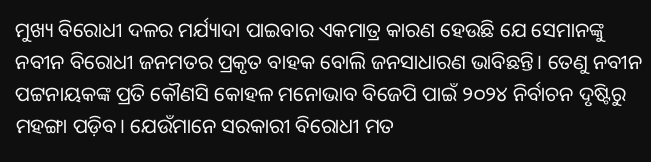ମୁଖ୍ୟ ବିରୋଧୀ ଦଳର ମର୍ଯ୍ୟାଦା ପାଇବାର ଏକମାତ୍ର କାରଣ ହେଉଛି ଯେ ସେମାନଙ୍କୁ ନବୀନ ବିରୋଧୀ ଜନମତର ପ୍ରକୃତ ବାହକ ବୋଲି ଜନସାଧାରଣ ଭାବିଛନ୍ତି। ତେଣୁ ନବୀନ ପଟ୍ଟନାୟକଙ୍କ ପ୍ରତି କୌଣସି କୋହଳ ମନୋଭାବ ବିଜେପି ପାଇଁ ୨୦୨୪ ନିର୍ବାଚନ ଦୃଷ୍ଟିରୁ ମହଙ୍ଗା ପଡ଼ିବ। ଯେଉଁମାନେ ସରକାରୀ ବିରୋଧୀ ମତ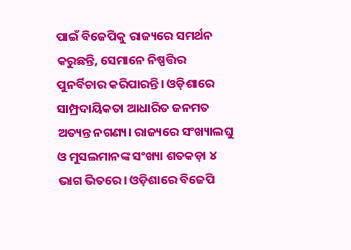ପାଇଁ ବିଜେପିକୁ ରାଜ୍ୟରେ ସମର୍ଥନ କରୁଛନ୍ତି, ସେମାନେ ନିଷ୍ପତ୍ତିର ପୁନର୍ବିଚାର କରିପାରନ୍ତି। ଓଡ଼ିଶାରେ ସାମ୍ପ୍ରଦାୟିକତା ଆଧାରିତ ଜନମତ ଅତ୍ୟନ୍ତ ନଗଣ୍ୟ। ରାଜ୍ୟରେ ସଂଖ୍ୟାଲଘୁ ଓ ମୁସଲମାନଙ୍କ ସଂଖ୍ୟା ଶତକଡ଼ା ୪ ଭାଗ ଭିତରେ। ଓଡ଼ିଶାରେ ବିଜେପି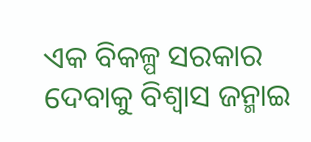ଏକ ବିକଳ୍ପ ସରକାର ଦେବାକୁ ବିଶ୍ୱାସ ଜନ୍ମାଇ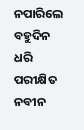ନପାରିଲେ ବହୁଦିନ ଧରି ପରୀକ୍ଷିତ ନବୀନ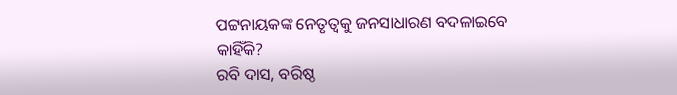ପଟ୍ଟନାୟକଙ୍କ ନେତୃତ୍ୱକୁ ଜନସାଧାରଣ ବଦଳାଇବେ କାହିଁକି?
ରବି ଦାସ, ବରିଷ୍ଠ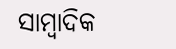ସାମ୍ବାଦିକ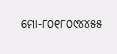ମୋ-୮୦୧୮୦୯୪୪୫୫